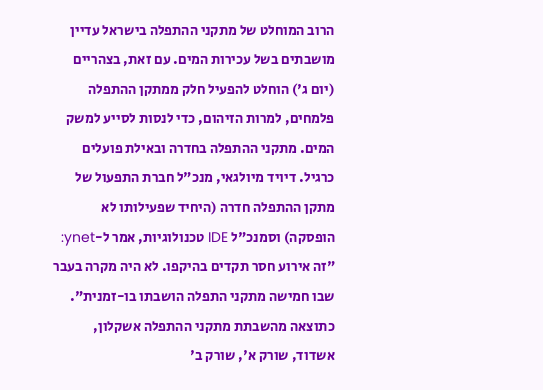הרוב המוחלט של מתקני ההתפלה בישראל עדיין מושבתים בשל עכירות המים. עם זאת, בצהריים (יום ג') הוחלט להפעיל חלק ממתקן ההתפלה פלמחים, למרות הזיהום, כדי לנסות לסייע למשק המים. מתקני ההתפלה בחדרה ובאילת פועלים כרגיל. דיויד מיולגאי, מנכ"ל חברת התפעול של מתקן ההתפלה חדרה (היחיד שפעילותו לא הופסקה) וסמנכ"ל IDE טכנולוגיות, אמר ל-ynet: "זה אירוע חסר תקדים בהיקפו. לא היה מקרה בעבר שבו חמישה מתקני התפלה הושבתו בו-זמנית".
כתוצאה מהשבתת מתקני ההתפלה אשקלון, אשדוד, שורק א', שורק ב'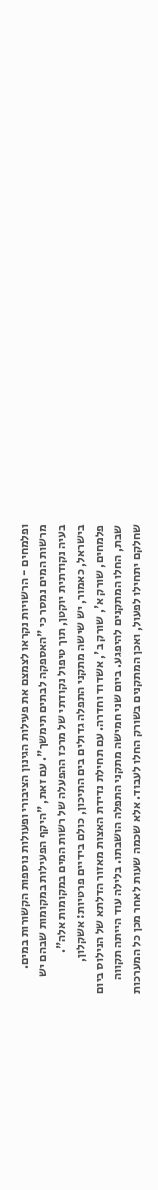ופלמחים - הרשויות נקראו לצמצם את פעילות הגינון הציבורי ופעולות נוספות הקשורות במים. מרשות המים נמסר כי "האספקה לבתים תימשך". עם זאת, "היקף הפעילות במקומות שבהם יש בעיה נקודתית יוקטן, תוך טיפול נקודתי של מרכז ההפעלה של רשות המים במקומות אלה".
בישראל, כאמור, יש שישה מתקני התפלה גדולים בים התיכון, כולם בידיים פרטיות: אשקלון, פלמחים, שורק א', שורק ב', אשדוד וחדרה. עם תחילת נדידת האצות מאזור הדלתא של הנילוס ביום שבת, החלו המתקנים להיפגע. ביום שני חמישה מתקני התפלה הושבתו. בלילה עוד הייתה תקווה שחלקם יתחילו לפעול, ואכן המתקנים בשורק החלו לעבוד. אלא שכמה שעות לאחר מכן כל המערכות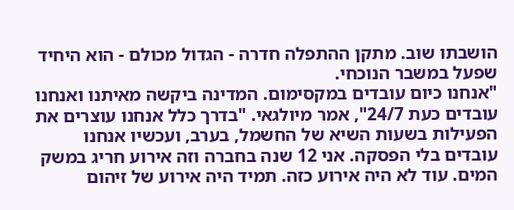הושבתו שוב. מתקן ההתפלה חדרה - הגדול מכולם - הוא היחיד שפעל במשבר הנוכחי.
"אנחנו כיום עובדים במקסימום. המדינה ביקשה מאיתנו ואנחנו עובדים כעת 24/7", אמר מיולגאי. "בדרך כלל אנחנו עוצרים את הפעילות בשעות השיא של החשמל, בערב, ועכשיו אנחנו עובדים בלי הפסקה. אני 12 שנה בחברה וזה אירוע חריג במשק המים. עוד לא היה אירוע כזה. תמיד היה אירוע של זיהום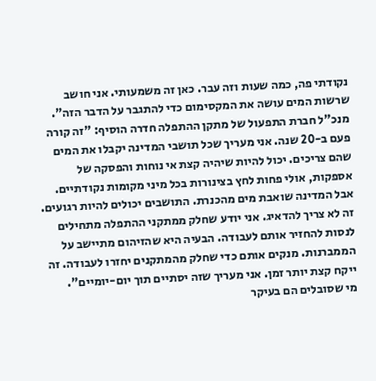נקודתי פה, כמה שעות וזה עבר. כאן זה משמעותי. אני חושב שרשות המים עושה את המקסימום כדי להתגבר על הדבר הזה".
מנכ"ל חברת התפעול של מתקן ההתפלה חדרה הוסיף: "זה קורה פעם ב-20 שנה. אני מעריך שכל תושבי המדינה יקבלו את המים שהם צריכים. יכול להיות שיהיה קצת אי נוחות והפסקה של אספקות, אולי פחות לחץ בצינורות בכל מיני מקומות נקודתיים. אבל המדינה שואבת מים מהכנרת. התושבים יכולים להיות רגועים. זה לא צריך להדאיג. אני יודע שחלק ממתקני ההתפלה מתחילים לנסות להחזיר אותם לעבודה. הבעיה היא שהזיהום מתיישב על הממברנות. מנקים אותם כדי שחלק מהמתקנים יחזרו לעבודה. זה ייקח קצת יותר זמן. אני מעריך שזה יסתיים תוך יום-יומיים".
מי שסובלים הם בעיקר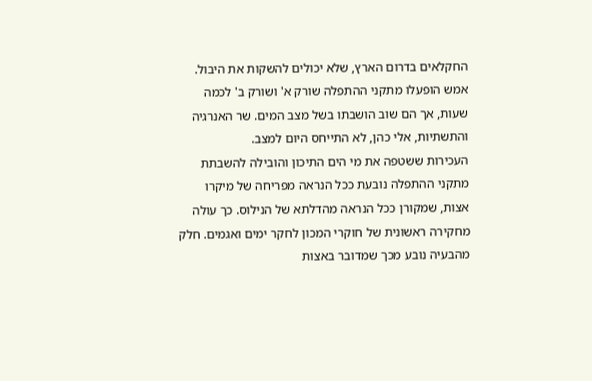החקלאים בדרום הארץ, שלא יכולים להשקות את היבול. אמש הופעלו מתקני ההתפלה שורק א' ושורק ב' לכמה שעות, אך הם שוב הושבתו בשל מצב המים. שר האנרגיה והתשתיות, אלי כהן, לא התייחס היום למצב.
העכירות ששטפה את מי הים התיכון והובילה להשבתת מתקני ההתפלה נובעת ככל הנראה מפריחה של מיקרו אצות, שמקורן ככל הנראה מהדלתא של הנילוס. כך עולה מחקירה ראשונית של חוקרי המכון לחקר ימים ואגמים. חלק מהבעיה נובע מכך שמדובר באצות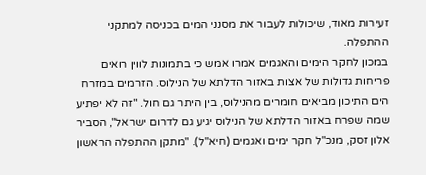זעירות מאוד, שיכולות לעבור את מסנני המים בכניסה למתקני ההתפלה.
במכון לחקר הימים והאגמים אמרו אמש כי בתמונות לווין רואים פריחות גדולות של אצות באזור הדלתא של הנילוס. הזרמים במזרח הים התיכון מביאים חומרים מהנילוס, בין היתר גם חול. "זה לא יפתיע שמה שפרח באזור הדלתא של הנילוס יגיע גם לדרום ישראל", הסביר אלון זסק, מנכ"ל חקר ימים ואגמים (חיא"ל). "מתקן ההתפלה הראשון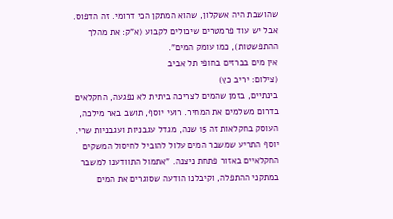שהושבת היה אשקלון, שהוא המתקן הכי דרומי. זה הדפוס. אבל יש עוד פרמטרים שיכולים לקבוע (א"ק: את מהלך ההתפשטות), כמו עומק המים".
אין מים בברזים בחופי תל אביב
(צילום: יריב כץ)
בינתיים, בזמן שהמים לצריכה ביתית לא נפגעה, החקלאים בדרום משלמים את המחיר. רועי יוסף, תושב באר מילכה, העוסק בחקלאות זה 15 שנה, מגדל עגבניות ועגבניות שרי. יוסף התריע שמשבר המים עלול להוביל לחיסול המשקים החקלאיים באזור פתחת ניצנה. "אתמול התוודענו למשבר במתקני ההתפלה, וקיבלנו הודעה שסוגרים את המים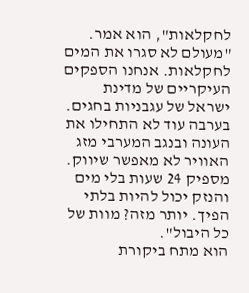לחקלאות", הוא אמר. "מעולם לא סגרו את המים לחקלאות. אנחנו הספקים העיקריים של מדינת ישראל של עגבניות בחגים. בערבה עוד לא התחילו את העונה ובנגב המערבי מזג האוויר לא מאפשר שיווק. מספיק 24 שעות בלי מים והנזק יכול להיות בלתי הפיך. יותר מזה? מוות של כל היבול".
הוא מתח ביקורת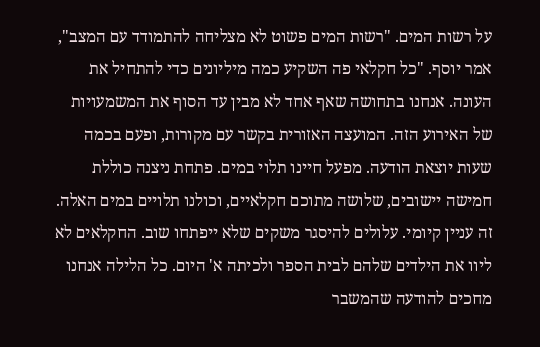על רשות המים. "רשות המים פשוט לא מצליחה להתמודד עם המצב", אמר יוסף. "כל חקלאי פה השקיע כמה מיליונים כדי להתחיל את העונה. אנחנו בתחושה שאף אחד לא מבין עד הסוף את המשמעויות של האירוע הזה. המועצה האזורית בקשר עם מקורות, ופעם בכמה שעות יוצאת הודעה. מפעל חיינו תלוי במים. פתחת ניצנה כוללת חמישה יישובים, שלושה מתוכם חקלאיים, וכולנו תלויים במים האלה. זה עניין קיומי. עלולים להיסגר משקים שלא ייפתחו שוב. החקלאים לא ליוו את הילדים שלהם לבית הספר ולכיתה א' היום. כל הלילה אנחנו מחכים להודעה שהמשבר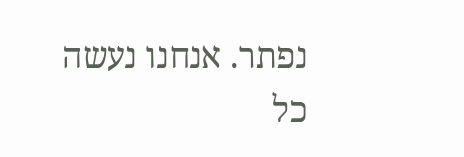נפתר. אנחנו נעשה כל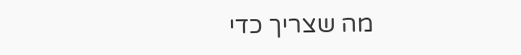מה שצריך כדי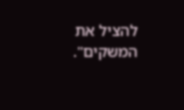להציל את המשקים".